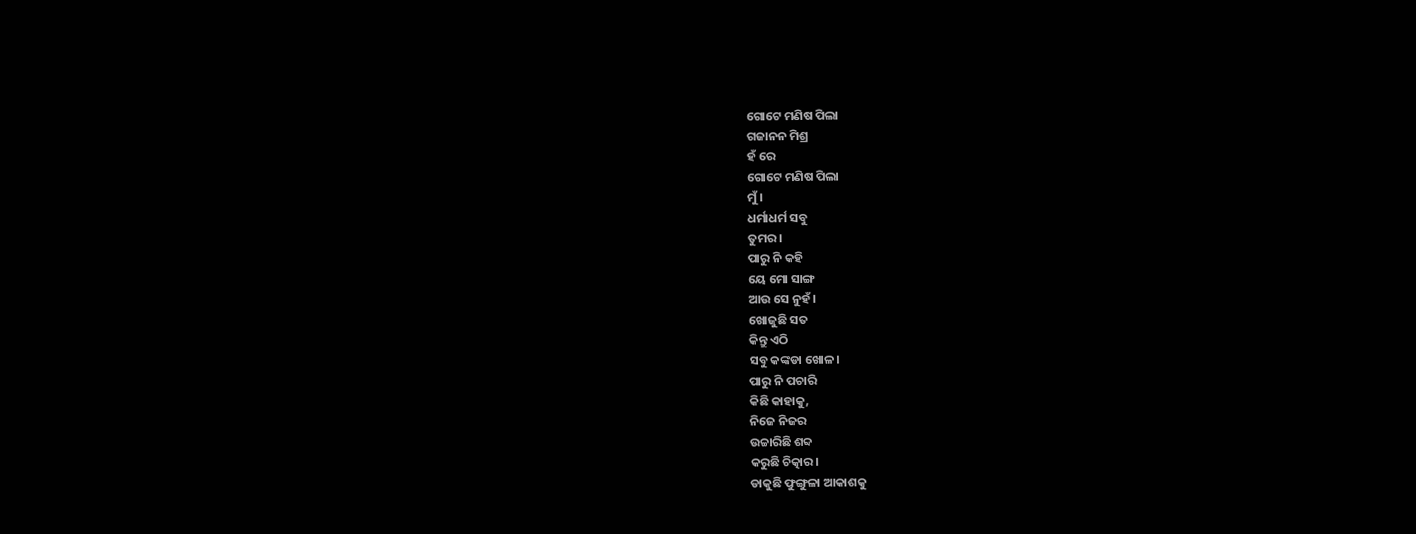ଗୋଟେ ମଣିଷ ପିଲା
ଗଜାନନ ମିଶ୍ର
ହଁ ରେ
ଗୋଟେ ମଣିଷ ପିଲା
ମୁଁ।
ଧର୍ମାଧର୍ମ ସବୁ
ତୁମର।
ପାରୁ ନି କହି
ୟେ ମୋ ସାଙ୍ଗ
ଆଉ ସେ ନୁହଁ।
ଖୋଜୁଛି ସତ
କିନ୍ତୁ ଏଠି
ସବୁ କଙ୍କଡା ଖୋଳ।
ପାରୁ ନି ପଚାରି
କିଛି କାହାକୁ,
ନିଜେ ନିଜର
ଉଚ୍ଚାରିଛି ଶବ୍ଦ
କରୁଛି ଚିତ୍କାର।
ଡାକୁଛି ଫୁଙ୍ଗୁଳା ଆକାଶକୁ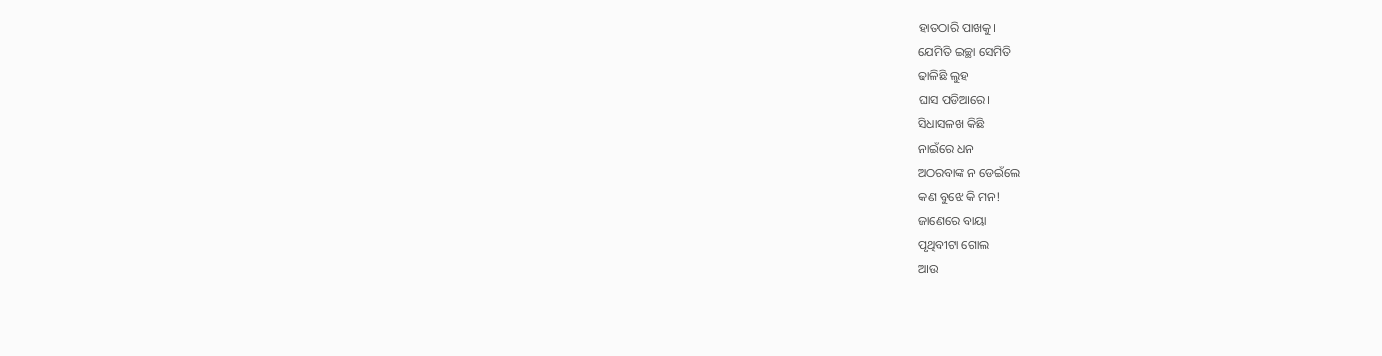ହାତଠାରି ପାଖକୁ।
ଯେମିତି ଇଚ୍ଛା ସେମିତି
ଢାଳିଛି ଲୁହ
ଘାସ ପଡିଆରେ।
ସିଧାସଳଖ କିଛି
ନାଇଁରେ ଧନ
ଅଠରବାଙ୍କ ନ ଡେଇଁଲେ
କଣ ବୁଝେ କି ମନ!
ଜାଣେରେ ବାୟା
ପୃଥିବୀଟା ଗୋଲ
ଆଉ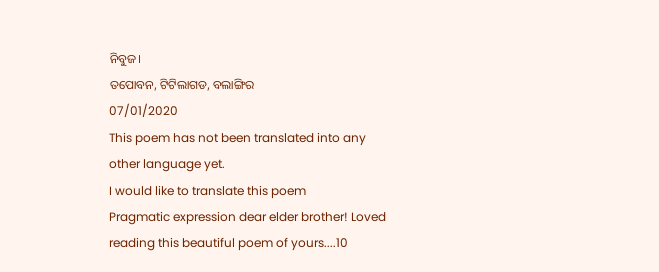ନିବୁଜ।
ତପୋବନ, ଟିଟିଲାଗଡ, ବଲାଙ୍ଗିର
07/01/2020
This poem has not been translated into any other language yet.
I would like to translate this poem
Pragmatic expression dear elder brother! Loved reading this beautiful poem of yours....10